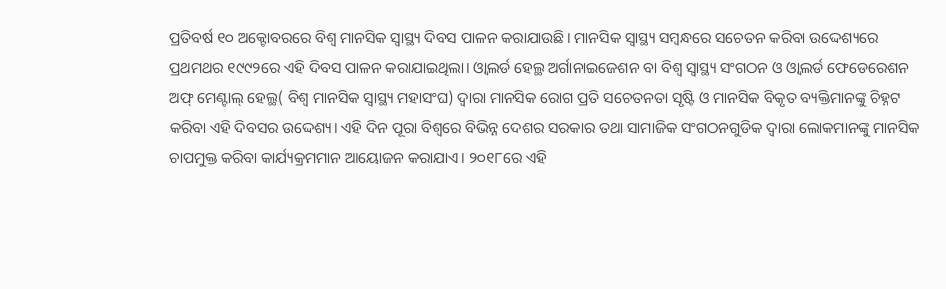ପ୍ରତିବର୍ଷ ୧୦ ଅକ୍ଟୋବରରେ ବିଶ୍ୱ ମାନସିକ ସ୍ବାସ୍ଥ୍ୟ ଦିବସ ପାଳନ କରାଯାଉଛି। ମାନସିକ ସ୍ବାସ୍ଥ୍ୟ ସମ୍ବନ୍ଧରେ ସଚେତନ କରିବା ଉଦ୍ଦେଶ୍ୟରେ ପ୍ରଥମଥର ୧୯୯୨ରେ ଏହି ଦିବସ ପାଳନ କରାଯାଇଥିଲା। ଓ୍ବାଲର୍ଡ ହେଲ୍ଥ ଅର୍ଗାନାଇଜେଶନ ବା ବିଶ୍ୱ ସ୍ବାସ୍ଥ୍ୟ ସଂଗଠନ ଓ ଓ୍ବାଲର୍ଡ ଫେଡେରେଶନ ଅଫ୍ ମେଣ୍ଟାଲ୍ ହେଲ୍ଥ( ବିଶ୍ୱ ମାନସିକ ସ୍ବାସ୍ଥ୍ୟ ମହାସଂଘ) ଦ୍ୱାରା ମାନସିକ ରୋଗ ପ୍ରତି ସଚେତନତା ସୃଷ୍ଟି ଓ ମାନସିକ ବିକୃତ ବ୍ୟକ୍ତିମାନଙ୍କୁ ଚିହ୍ନଟ କରିବା ଏହି ଦିବସର ଉଦ୍ଦେଶ୍ୟ। ଏହି ଦିନ ପୂରା ବିଶ୍ୱରେ ବିଭିନ୍ନ ଦେଶର ସରକାର ତଥା ସାମାଜିକ ସଂଗଠନଗୁଡିକ ଦ୍ୱାରା ଲୋକମାନଙ୍କୁ ମାନସିକ ଚାପମୁକ୍ତ କରିବା କାର୍ଯ୍ୟକ୍ରମମାନ ଆୟୋଜନ କରାଯାଏ। ୨୦୧୮ରେ ଏହି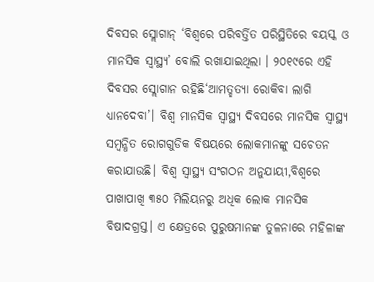ଦିବସର ସ୍ଲୋଗାନ୍ ‘ବିଶ୍ୱରେ ପରିବର୍ତ୍ତିତ ପରିସ୍ଥିତିରେ ବୟସ୍କ ଓ ମାନସିକ ସ୍ବାସ୍ଥ୍ୟ’ ବୋଲି ରଖାଯାଇଥିଲା । ୨୦୧୯ରେ ଏହି ଦିବସର ସ୍ଲୋଗାନ ରହିଛି‘ଆମତ୍ହତ୍ୟା ରୋକିବା ଲାଗି ଧ୍ୟାନଦେବା’। ବିଶ୍ୱ ମାନସିକ ସ୍ବାସ୍ଥ୍ୟ ଦିବସରେ ମାନସିକ ସ୍ବାସ୍ଥ୍ୟ ସମ୍ବନ୍ଧିତ ରୋଗଗୁଡିକ ବିଷୟରେ ଲୋକମାନଙ୍କୁ ସଚେତନ କରାଯାଉଛି। ବିଶ୍ୱ ସ୍ବାସ୍ଥ୍ୟ ସଂଗଠନ ଅନୁଯାୟୀ,ବିଶ୍ୱରେ ପାଖାପାଖି ୩୫୦ ମିଲିୟନରୁ ଅଧିକ ଲୋକ ମାନସିକ ବିଷାଦଗ୍ରସ୍ତ। ଏ କ୍ଷେତ୍ରରେ ପୁରୁଷମାନଙ୍କ ତୁଳନାରେ ମହିଳାଙ୍କ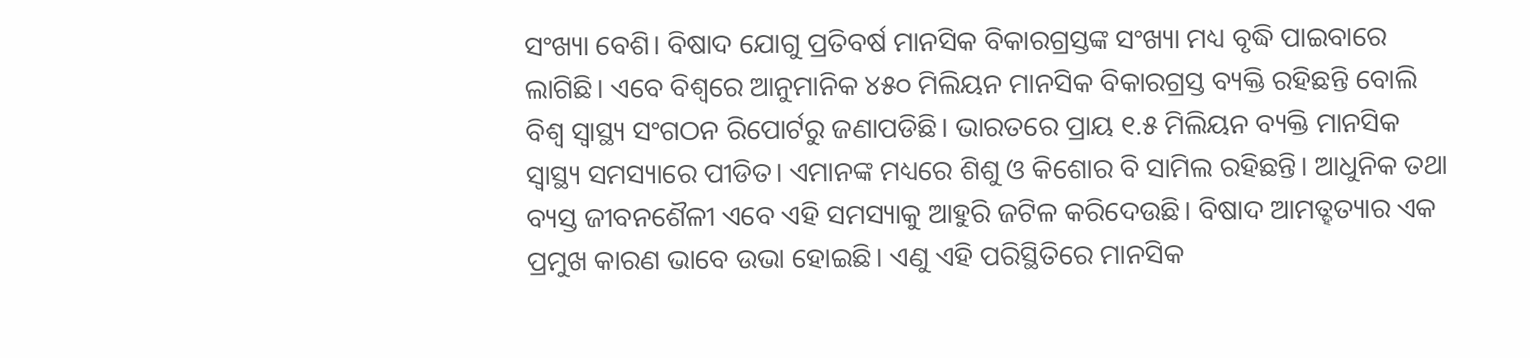ସଂଖ୍ୟା ବେଶି। ବିଷାଦ ଯୋଗୁ ପ୍ରତିବର୍ଷ ମାନସିକ ବିକାରଗ୍ରସ୍ତଙ୍କ ସଂଖ୍ୟା ମଧ୍ୟ ବୃଦ୍ଧି ପାଇବାରେ ଲାଗିଛି। ଏବେ ବିଶ୍ୱରେ ଆନୁମାନିକ ୪୫୦ ମିଲିୟନ ମାନସିକ ବିକାରଗ୍ରସ୍ତ ବ୍ୟକ୍ତି ରହିଛନ୍ତି ବୋଲି ବିଶ୍ୱ ସ୍ବାସ୍ଥ୍ୟ ସଂଗଠନ ରିପୋର୍ଟରୁ ଜଣାପଡିଛି। ଭାରତରେ ପ୍ରାୟ ୧.୫ ମିଲିୟନ ବ୍ୟକ୍ତି ମାନସିକ ସ୍ବାସ୍ଥ୍ୟ ସମସ୍ୟାରେ ପୀଡିତ। ଏମାନଙ୍କ ମଧ୍ୟରେ ଶିଶୁ ଓ କିଶୋର ବି ସାମିଲ ରହିଛନ୍ତି। ଆଧୁନିକ ତଥା ବ୍ୟସ୍ତ ଜୀବନଶୈଳୀ ଏବେ ଏହି ସମସ୍ୟାକୁ ଆହୁରି ଜଟିଳ କରିଦେଉଛି। ବିଷାଦ ଆମତ୍ହତ୍ୟାର ଏକ ପ୍ରମୁଖ କାରଣ ଭାବେ ଉଭା ହୋଇଛି। ଏଣୁ ଏହି ପରିସ୍ଥିତିରେ ମାନସିକ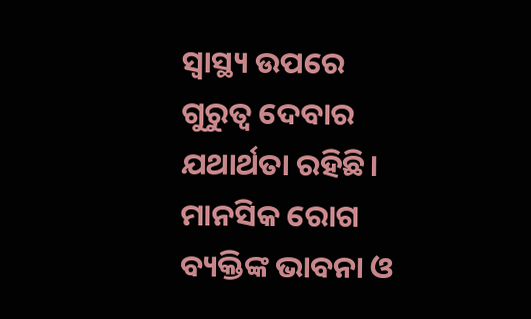ସ୍ବାସ୍ଥ୍ୟ ଉପରେ ଗୁରୁତ୍ୱ ଦେବାର ଯଥାର୍ଥତା ରହିଛି।
ମାନସିକ ରୋଗ ବ୍ୟକ୍ତିଙ୍କ ଭାବନା ଓ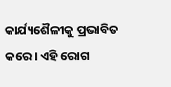କାର୍ଯ୍ୟଶୈଳୀକୁ ପ୍ରଭାବିତ କରେ। ଏହି ରୋଗ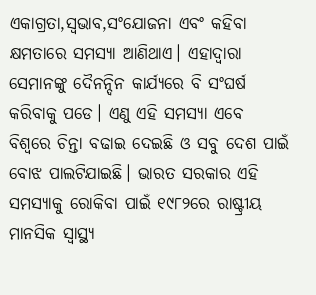ଏକାଗ୍ରତା,ସ୍ବଭାବ,ସଂଯୋଜନା ଏବଂ କହିବା କ୍ଷମତାରେ ସମସ୍ୟା ଆଣିଥାଏ। ଏହାଦ୍ୱାରା ସେମାନଙ୍କୁ ଦୈନନ୍ଦିନ କାର୍ଯ୍ୟରେ ବି ସଂଘର୍ଷ କରିବାକୁ ପଡେ। ଏଣୁ ଏହି ସମସ୍ୟା ଏବେ ବିଶ୍ୱରେ ଚିନ୍ତା ବଢାଇ ଦେଇଛି ଓ ସବୁ ଦେଶ ପାଇଁ ବୋଝ ପାଲଟିଯାଇଛି। ଭାରତ ସରକାର ଏହି ସମସ୍ୟାକୁ ରୋକିବା ପାଇଁ ୧୯୮୨ରେ ରାଷ୍ଟ୍ରୀୟ ମାନସିକ ସ୍ବାସ୍ଥ୍ୟ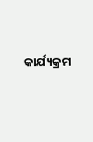କାର୍ଯ୍ୟକ୍ରମ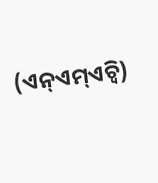(ଏନ୍ଏମ୍ଏଚ୍ବି)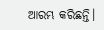ଆରମ୍ଭ କରିଛନ୍ତି।